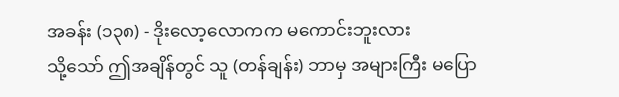အခန်း (၁၃၈) - ဒိုးလော့လောကက မကောင်းဘူးလား
သို့သော် ဤအချိန်တွင် သူ (တန်ချန်း) ဘာမှ အများကြီး မပြော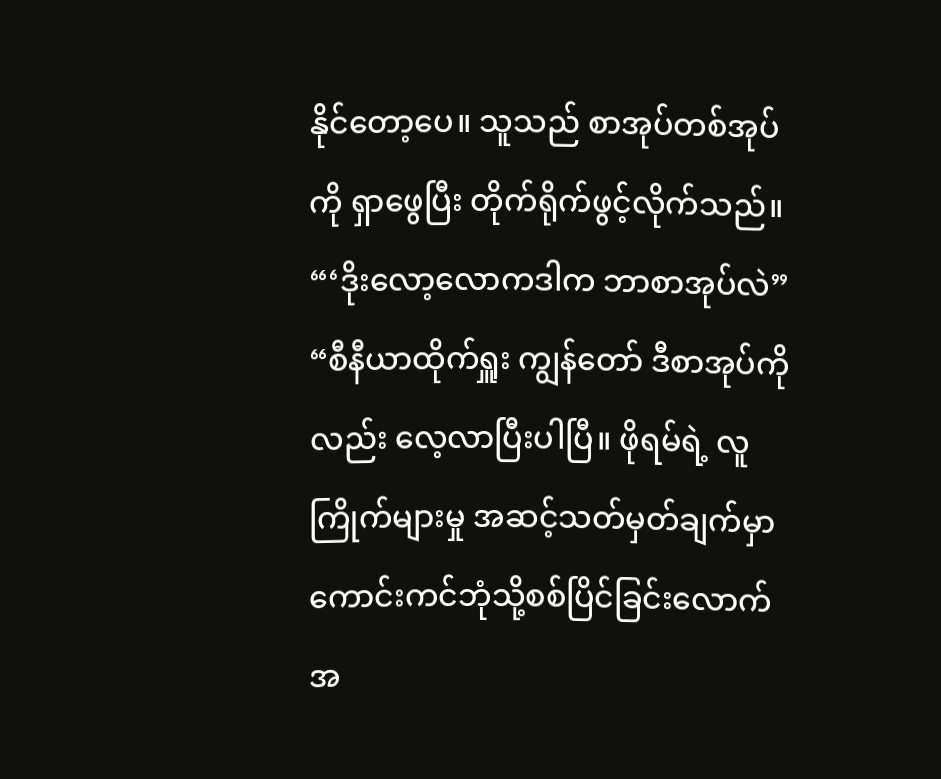နိုင်တော့ပေ။ သူသည် စာအုပ်တစ်အုပ်ကို ရှာဖွေပြီး တိုက်ရိုက်ဖွင့်လိုက်သည်။
“‘ဒိုးလော့လောကဒါက ဘာစာအုပ်လဲ”
“စီနီယာထိုက်ရှူး ကျွန်တော် ဒီစာအုပ်ကိုလည်း လေ့လာပြီးပါပြီ။ ဖိုရမ်ရဲ့ လူကြိုက်များမှု အဆင့်သတ်မှတ်ချက်မှာ ကောင်းကင်ဘုံသို့စစ်ပြိင်ခြင်းလောက် အ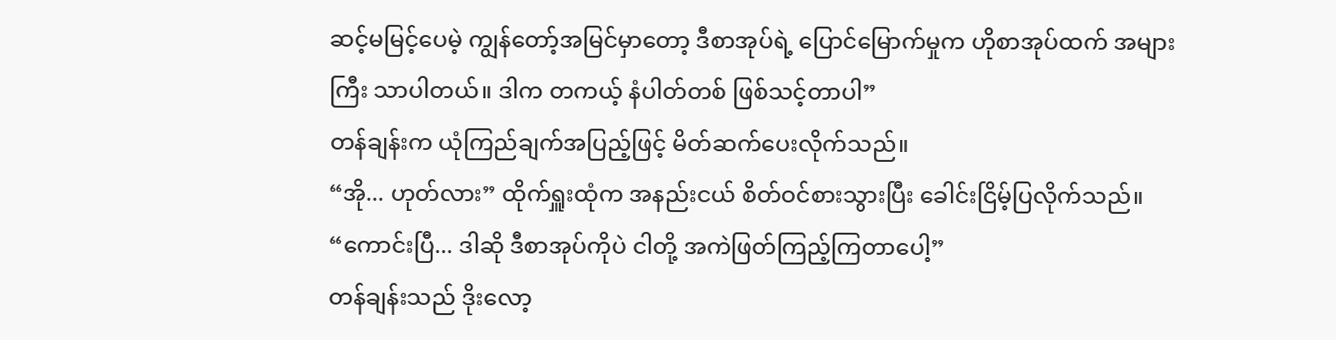ဆင့်မမြင့်ပေမဲ့ ကျွန်တော့်အမြင်မှာတော့ ဒီစာအုပ်ရဲ့ ပြောင်မြောက်မှုက ဟိုစာအုပ်ထက် အများကြီး သာပါတယ်။ ဒါက တကယ့် နံပါတ်တစ် ဖြစ်သင့်တာပါ”
တန်ချန်းက ယုံကြည်ချက်အပြည့်ဖြင့် မိတ်ဆက်ပေးလိုက်သည်။
“အို... ဟုတ်လား” ထိုက်ရှူးထုံက အနည်းငယ် စိတ်ဝင်စားသွားပြီး ခေါင်းငြိမ့်ပြလိုက်သည်။
“ကောင်းပြီ... ဒါဆို ဒီစာအုပ်ကိုပဲ ငါတို့ အကဲဖြတ်ကြည့်ကြတာပေါ့”
တန်ချန်းသည် ဒိုးလော့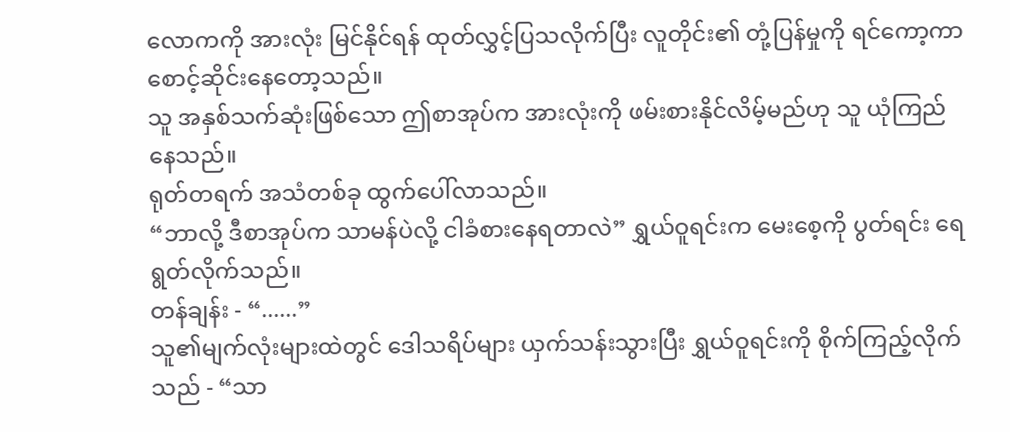လောကကို အားလုံး မြင်နိုင်ရန် ထုတ်လွှင့်ပြသလိုက်ပြီး လူတိုင်း၏ တုံ့ပြန်မှုကို ရင်ကော့ကာ စောင့်ဆိုင်းနေတော့သည်။
သူ အနှစ်သက်ဆုံးဖြစ်သော ဤစာအုပ်က အားလုံးကို ဖမ်းစားနိုင်လိမ့်မည်ဟု သူ ယုံကြည်နေသည်။
ရုတ်တရက် အသံတစ်ခု ထွက်ပေါ်လာသည်။
“ဘာလို့ ဒီစာအုပ်က သာမန်ပဲလို့ ငါခံစားနေရတာလဲ” ရွှယ်ဝူရင်းက မေးစေ့ကို ပွတ်ရင်း ရေရွတ်လိုက်သည်။
တန်ချန်း - “......”
သူ၏မျက်လုံးများထဲတွင် ဒေါသရိပ်များ ယှက်သန်းသွားပြီး ရွှယ်ဝူရင်းကို စိုက်ကြည့်လိုက်သည် - “သာ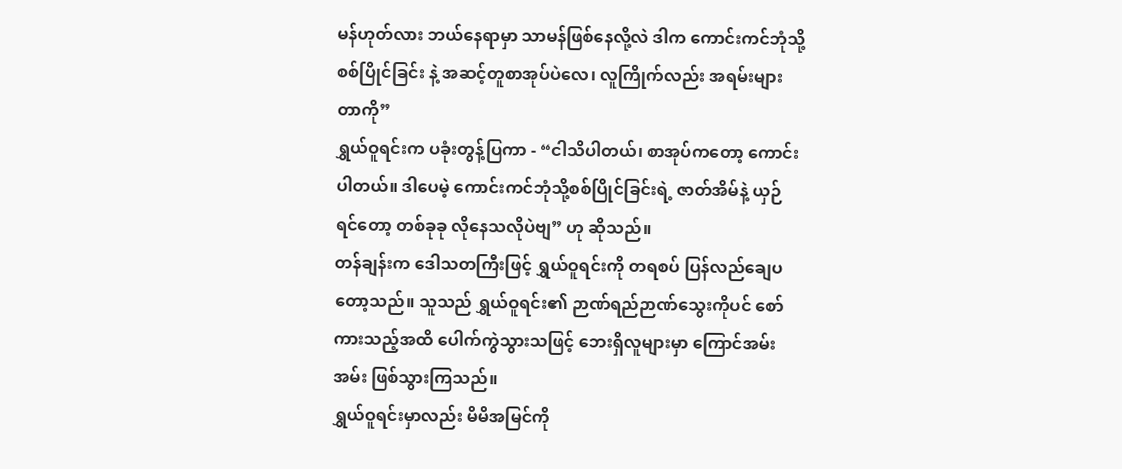မန်ဟုတ်လား ဘယ်နေရာမှာ သာမန်ဖြစ်နေလို့လဲ ဒါက ကောင်းကင်ဘုံသို့စစ်ပြိုင်ခြင်း နဲ့ အဆင့်တူစာအုပ်ပဲလေ၊ လူကြိုက်လည်း အရမ်းများတာကို”
ရွှယ်ဝူရင်းက ပခုံးတွန့်ပြကာ - “ငါသိပါတယ်၊ စာအုပ်ကတော့ ကောင်းပါတယ်။ ဒါပေမဲ့ ကောင်းကင်ဘုံသို့စစ်ပြိုင်ခြင်းရဲ့ ဇာတ်အိမ်နဲ့ ယှဉ်ရင်တော့ တစ်ခုခု လိုနေသလိုပဲဗျ” ဟု ဆိုသည်။
တန်ချန်းက ဒေါသတကြီးဖြင့် ရွှယ်ဝူရင်းကို တရစပ် ပြန်လည်ချေပတော့သည်။ သူသည် ရွှယ်ဝူရင်း၏ ဉာဏ်ရည်ဉာဏ်သွေးကိုပင် စော်ကားသည့်အထိ ပေါက်ကွဲသွားသဖြင့် ဘေးရှိလူများမှာ ကြောင်အမ်းအမ်း ဖြစ်သွားကြသည်။
ရွှယ်ဝူရင်းမှာလည်း မိမိအမြင်ကို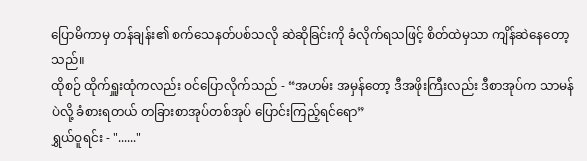ပြောမိကာမှ တန်ချန်း၏ စက်သေနတ်ပစ်သလို ဆဲဆိုခြင်းကို ခံလိုက်ရသဖြင့် စိတ်ထဲမှသာ ကျိန်ဆဲနေတော့သည်။
ထိုစဉ် ထိုက်ရှူးထုံကလည်း ဝင်ပြောလိုက်သည် - “အဟမ်း အမှန်တော့ ဒီအဖိုးကြီးလည်း ဒီစာအုပ်က သာမန်ပဲလို့ ခံစားရတယ် တခြားစာအုပ်တစ်အုပ် ပြောင်းကြည့်ရင်ရော”
ရွှယ်ဝူရင်း - "......"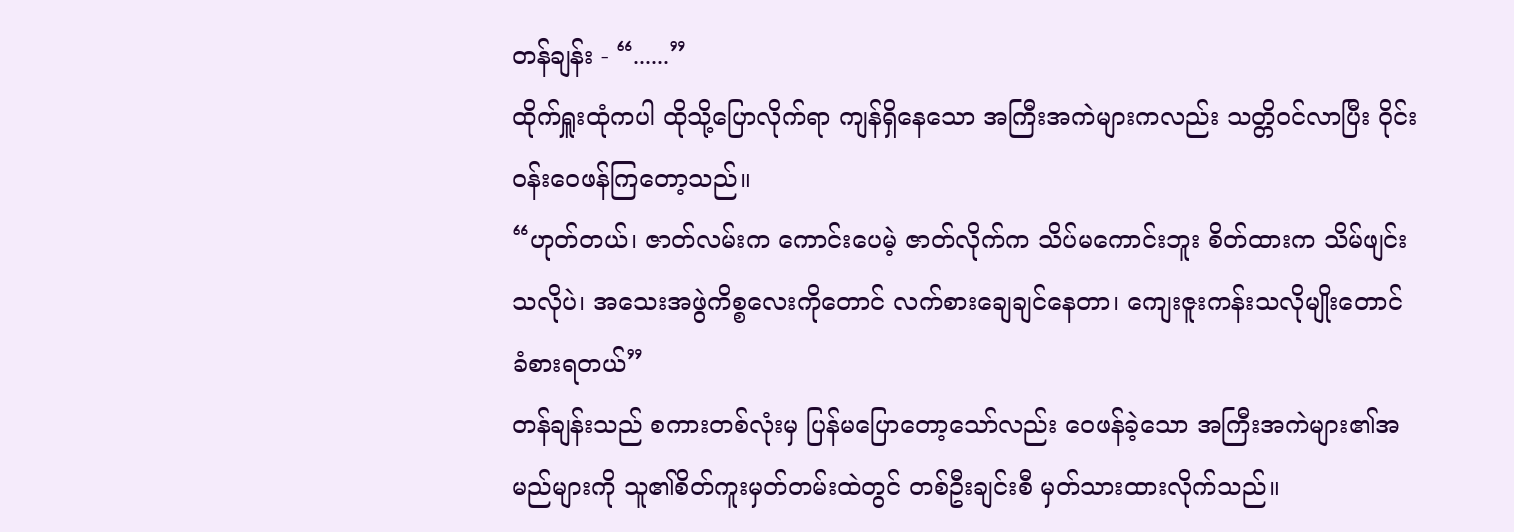တန်ချန်း - “......”
ထိုက်ရှူးထုံကပါ ထိုသို့ပြောလိုက်ရာ ကျန်ရှိနေသော အကြီးအကဲများကလည်း သတ္တိဝင်လာပြီး ဝိုင်းဝန်းဝေဖန်ကြတော့သည်။
“ဟုတ်တယ်၊ ဇာတ်လမ်းက ကောင်းပေမဲ့ ဇာတ်လိုက်က သိပ်မကောင်းဘူး စိတ်ထားက သိမ်ဖျင်းသလိုပဲ၊ အသေးအဖွဲကိစ္စလေးကိုတောင် လက်စားချေချင်နေတာ၊ ကျေးဇူးကန်းသလိုမျိုးတောင် ခံစားရတယ်”
တန်ချန်းသည် စကားတစ်လုံးမှ ပြန်မပြောတော့သော်လည်း ဝေဖန်ခဲ့သော အကြီးအကဲများ၏အမည်များကို သူ၏စိတ်ကူးမှတ်တမ်းထဲတွင် တစ်ဦးချင်းစီ မှတ်သားထားလိုက်သည်။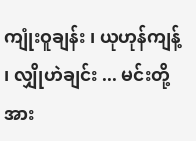ကျုံးဝူချန်း ၊ ယုဟုန်ကျန့် ၊ လျှိုဟဲချင်း ... မင်းတို့အား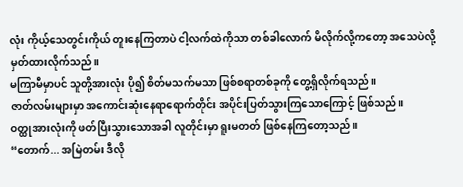လုံး ကိုယ့်သေတွင်းကိုယ် တူးနေကြတာပဲ ငါ့လက်ထဲကိုသာ တစ်ခါလောက် မိလိုက်လို့ကတော့ အသေပဲလို့ မှတ်ထားလိုက်သည်။
မကြာမီမှာပင် သူတို့အားလုံး ပို၍ စိတ်မသက်မသာ ဖြစ်စရာတစ်ခုကို တွေ့ရှိလိုက်ရသည်။
ဇာတ်လမ်းများမှာ အကောင်းဆုံးနေရာရောက်တိုင်း အပိုင်းပြတ်သွားကြသောကြောင့် ဖြစ်သည်။
ဝတ္ထုအားလုံးကို ဖတ်ပြီးသွားသောအခါ လူတိုင်းမှာ ရူးမတတ် ဖြစ်နေကြတော့သည်။
“တောက်... အမြဲတမ်း ဒီလို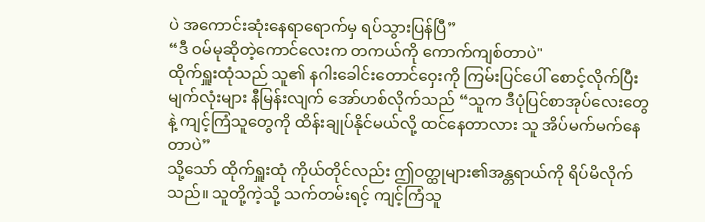ပဲ အကောင်းဆုံးနေရာရောက်မှ ရပ်သွားပြန်ပြီ”
“ဒီ ဝမ်မုဆိုတဲ့ကောင်လေးက တကယ်ကို ကောက်ကျစ်တာပဲ"
ထိုက်ရှူးထုံသည် သူ၏ နဂါးခေါင်းတောင်ဝှေးကို ကြမ်းပြင်ပေါ် စောင့်လိုက်ပြီး မျက်လုံးများ နီမြန်းလျက် အော်ဟစ်လိုက်သည် “သူက ဒီပုံပြင်စာအုပ်လေးတွေနဲ့ ကျင့်ကြံသူတွေကို ထိန်းချုပ်နိုင်မယ်လို့ ထင်နေတာလား သူ အိပ်မက်မက်နေတာပဲ”
သို့သော် ထိုက်ရှူးထုံ ကိုယ်တိုင်လည်း ဤဝတ္ထုများ၏အန္တရာယ်ကို ရိပ်မိလိုက်သည်။ သူတို့ကဲ့သို့ သက်တမ်းရင့် ကျင့်ကြံသူ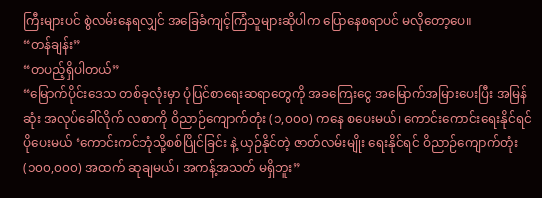ကြီးများပင် စွဲလမ်းနေရလျှင် အခြေခံကျင့်ကြံသူများဆိုပါက ပြောနေစရာပင် မလိုတော့ပေ။
“တန်ချန်း”
“တပည့်ရှိပါတယ်”
“မြောက်ပိုင်းဒေသ တစ်ခုလုံးမှာ ပုံပြင်စာရေးဆရာတွေကို အခကြေးငွေ အမြောက်အမြားပေးပြီး အမြန်ဆုံး အလုပ်ခေါ်လိုက် လစာကို ဝိညာဉ်ကျောက်တုံး (၁,၀၀၀) ကနေ စပေးမယ်၊ ကောင်းကောင်းရေးနိုင်ရင် ပိုပေးမယ် ‘ကောင်းကင်ဘုံသို့စစ်ပြိုင်ခြင်း နဲ့ ယှဉ်နိုင်တဲ့ ဇာတ်လမ်းမျိုး ရေးနိုင်ရင် ဝိညာဉ်ကျောက်တုံး (၁၀၀,၀၀၀) အထက် ဆုချမယ်၊ အကန့်အသတ် မရှိဘူး”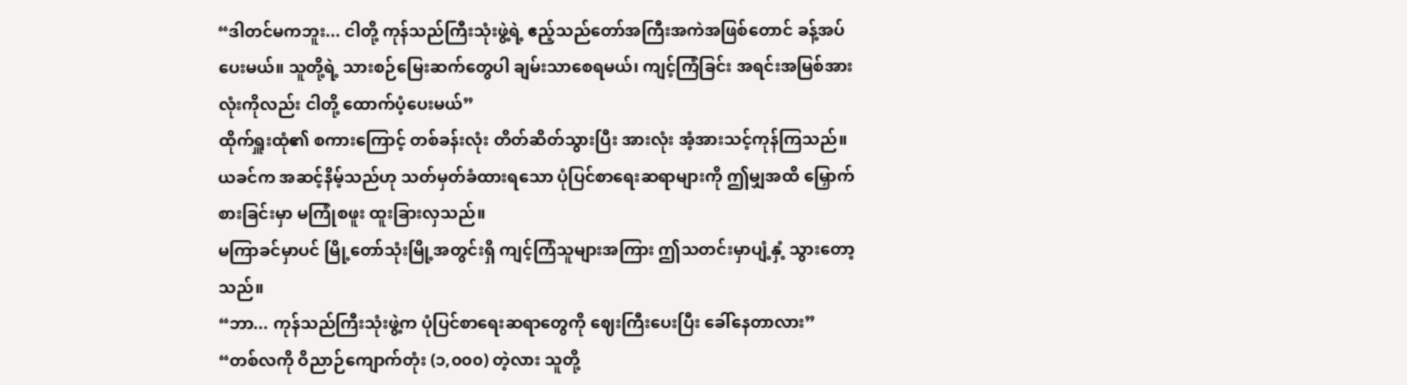“ဒါတင်မကဘူး... ငါတို့ ကုန်သည်ကြီးသုံးဖွဲ့ရဲ့ ဧည့်သည်တော်အကြီးအကဲအဖြစ်တောင် ခန့်အပ်ပေးမယ်။ သူတို့ရဲ့ သားစဉ်မြေးဆက်တွေပါ ချမ်းသာစေရမယ်၊ ကျင့်ကြံခြင်း အရင်းအမြစ်အားလုံးကိုလည်း ငါတို့ ထောက်ပံ့ပေးမယ်”
ထိုက်ရှူးထုံ၏ စကားကြောင့် တစ်ခန်းလုံး တိတ်ဆိတ်သွားပြီး အားလုံး အံ့အားသင့်ကုန်ကြသည်။
ယခင်က အဆင့်နိမ့်သည်ဟု သတ်မှတ်ခံထားရသော ပုံပြင်စာရေးဆရာများကို ဤမျှအထိ မြှောက်စားခြင်းမှာ မကြုံစဖူး ထူးခြားလှသည်။
မကြာခင်မှာပင် မြို့တော်သုံးမြို့အတွင်းရှိ ကျင့်ကြံသူများအကြား ဤသတင်းမှာပျံ့နှံ့ သွားတော့သည်။
“ဘာ... ကုန်သည်ကြီးသုံးဖွဲ့က ပုံပြင်စာရေးဆရာတွေကို ဈေးကြီးပေးပြီး ခေါ်နေတာလား”
“တစ်လကို ဝိညာဉ်ကျောက်တုံး (၁,၀၀၀) တဲ့လား သူတို့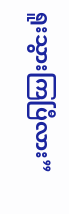ရူးသွားကြပြီလား”